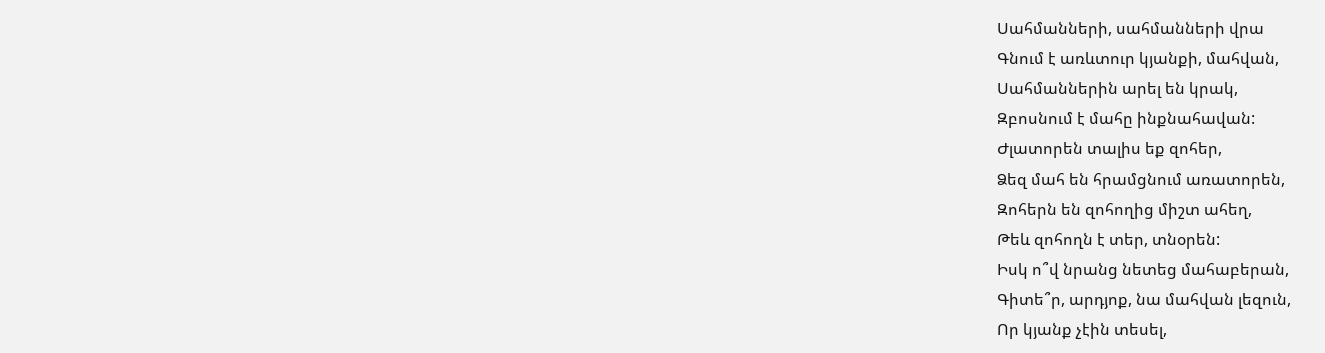Սահմանների, սահմանների վրա
Գնում է առևտուր կյանքի, մահվան,
Սահմաններին արել են կրակ,
Զբոսնում է մահը ինքնահավան:
Ժլատորեն տալիս եք զոհեր,
Ձեզ մահ են հրամցնում առատորեն,
Զոհերն են զոհողից միշտ ահեղ,
Թեև զոհողն է տեր, տնօրեն:
Իսկ ո՞վ նրանց նետեց մահաբերան,
Գիտե՞ր, արդյոք, նա մահվան լեզուն,
Որ կյանք չէին տեսել,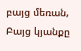բայց մեռան,
Բայց կյանքը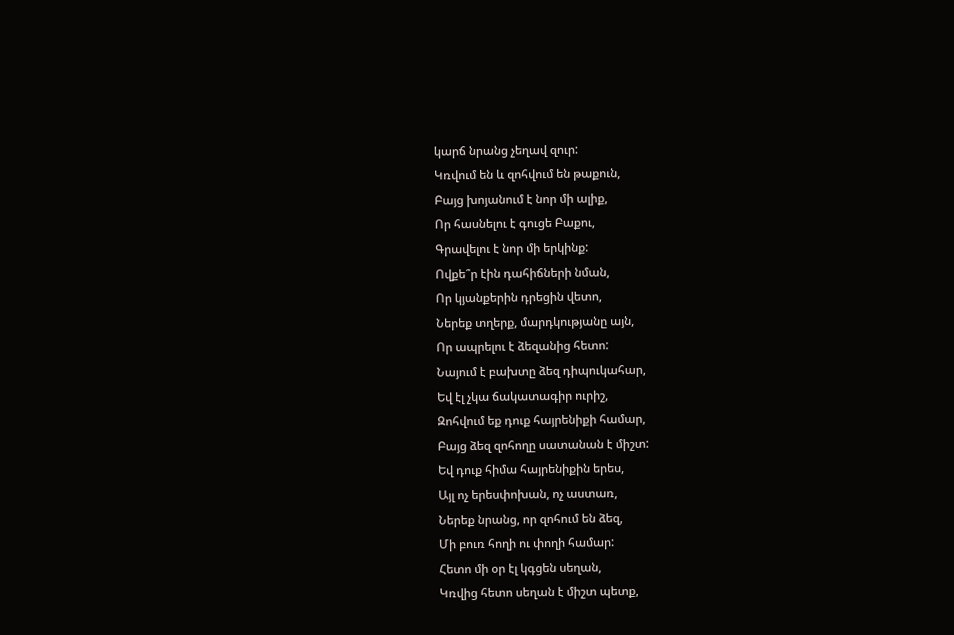կարճ նրանց չեղավ զուր:
Կռվում են և զոհվում են թաքուն,
Բայց խոյանում է նոր մի ալիք,
Որ հասնելու է գուցե Բաքու,
Գրավելու է նոր մի երկինք:
Ովքե՞ր էին դահիճների նման,
Որ կյանքերին դրեցին վետո,
Ներեք տղերք, մարդկությանը այն,
Որ ապրելու է ձեզանից հետո:
Նայում է բախտը ձեզ դիպուկահար,
Եվ էլ չկա ճակատագիր ուրիշ,
Զոհվում եք դուք հայրենիքի համար,
Բայց ձեզ զոհողը սատանան է միշտ:
Եվ դուք հիմա հայրենիքին երես,
Այլ ոչ երեսփոխան, ոչ աստառ,
Ներեք նրանց, որ զոհում են ձեզ,
Մի բուռ հողի ու փողի համար:
Հետո մի օր էլ կգցեն սեղան,
Կռվից հետո սեղան է միշտ պետք,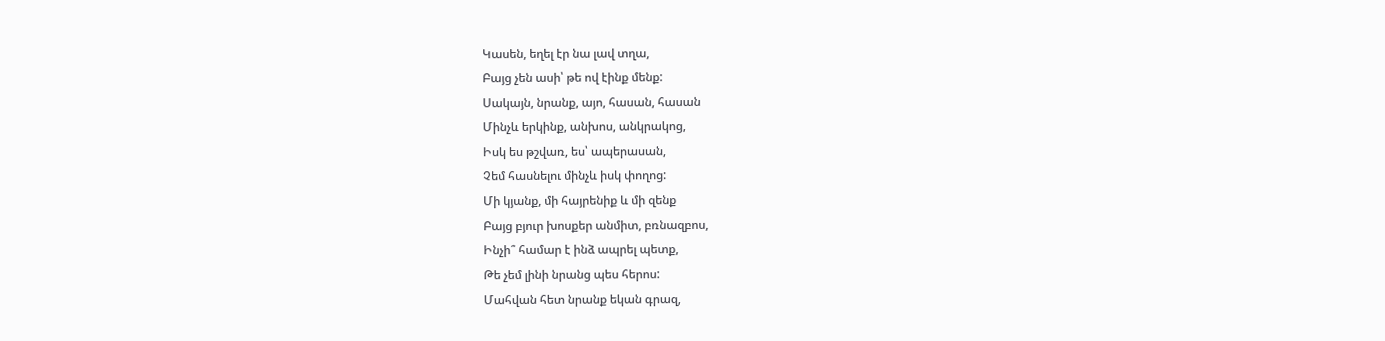Կասեն, եղել էր նա լավ տղա,
Բայց չեն ասի՝ թե ով էինք մենք:
Սակայն, նրանք, այո, հասան, հասան
Մինչև երկինք, անխոս, անկրակոց,
Իսկ ես թշվառ, ես՝ ապերասան,
Չեմ հասնելու մինչև իսկ փողոց:
Մի կյանք, մի հայրենիք և մի զենք
Բայց բյուր խոսքեր անմիտ, բռնազբոս,
Ինչի՞ համար է ինձ ապրել պետք,
Թե չեմ լինի նրանց պես հերոս:
Մահվան հետ նրանք եկան գրազ,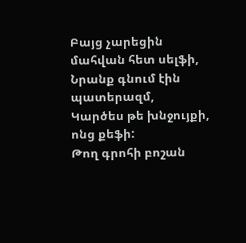Բայց չարեցին մահվան հետ սելֆի,
Նրանք գնում էին պատերազմ,
Կարծես թե խնջույքի, ոնց քեֆի:
Թող գրոհի բոշան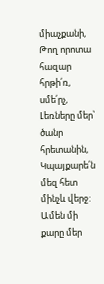միաչքանի,
Թող որոտա հազար հրթի՛ռ, սմե՛րչ,
Լեռները մեր՝ ծանր հրետանին,
Կպայքարե՛ն մեզ հետ մինչև վերջ:
Ամեն մի քարը մեր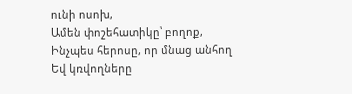ունի ոսոխ,
Ամեն փոշեհատիկը՝ բողոք,
Ինչպես հերոսը, որ մնաց անհող
Եվ կռվողները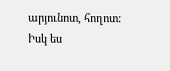արյունոտ, հողոտ:
Իսկ ես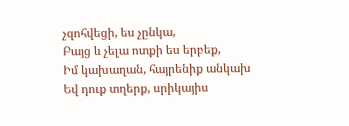չզոհվեցի, ես չընկա,
Բայց և չելա ոտքի ես երբեք,
Իմ կախաղան, հայրենիք անկախ
Եվ դուք տղերք, սրիկայիս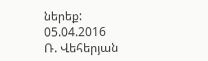ներեք:
05.04.2016
Ռ. Վեհերյան